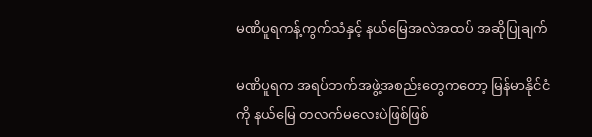မဏိပူရကန့်ကွက်သံနှင့် နယ်မြေအလဲအထပ် အဆိုပြုချက်

မဏိပူရက အရပ်ဘက်အဖွဲ့အစည်းတွေကတော့ မြန်မာနိုင်ငံကို နယ်မြေ တလက်မလေးပဲဖြစ်ဖြစ်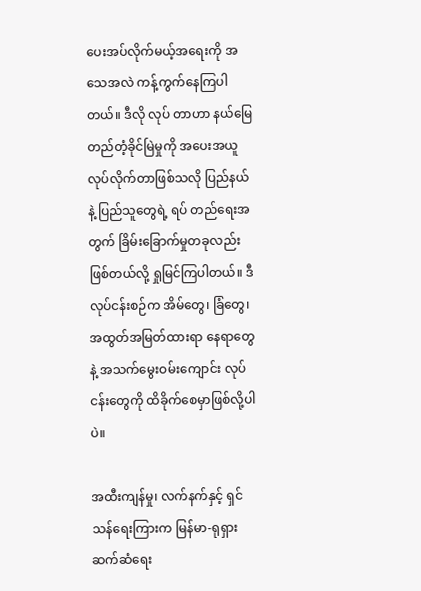ပေးအပ်လိုက်မယ့်အရေးကို အသေအလဲ ကန့်ကွက်နေကြပါတယ်။ ဒီလို လုပ် တာဟာ နယ်မြေတည်တံ့ခိုင်မြဲမှုကို အပေးအယူလုပ်လိုက်တာဖြစ်သလို ပြည်နယ်နဲ့ ပြည်သူတွေရဲ့ ရပ် တည်ရေးအတွက် ခြိမ်းခြောက်မှုတခုလည်း ဖြစ်တယ်လို့ ရှုမြင်ကြပါတယ်။ ဒီလုပ်ငန်းစဉ်က အိမ်တွေ၊ ခြံတွေ၊ အထွတ်အမြတ်ထားရာ နေရာတွေနဲ့ အသက်မွေးဝမ်းကျောင်း လုပ်ငန်းတွေကို ထိခိုက်စေမှာဖြစ်လို့ပါပဲ။

အထီးကျန်မှု၊ လက်နက်နှင့် ရှင်သန်ရေးကြားက မြန်မာ-ရုရှား ဆက်ဆံရေး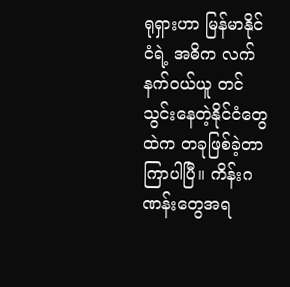ရုရှားဟာ မြန်မာနိုင်ငံရဲ့ အဓိက လက်နက်ဝယ်ယူ တင်သွင်းနေတဲ့နိုင်ငံတွေထဲက တခုဖြစ်ခဲ့တာ ကြာပါပြီ။ ကိန်းဂဏန်းတွေအရ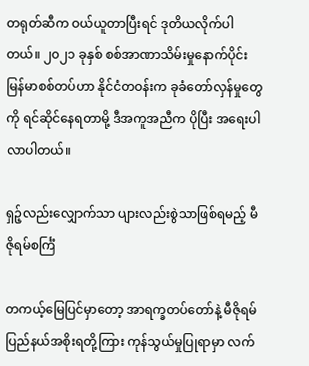တရုတ်ဆီက ဝယ်ယူတာပြီးရင် ဒုတိယလိုက်ပါတယ်။ ၂၀၂၁ ခုနှစ် စစ်အာဏာသိမ်းမှုနောက်ပိုင်း မြန်မာစစ်တပ်ဟာ နိုင်ငံတဝန်းက ခုခံတော်လှန်မှုတွေကို ရင်ဆိုင်နေရတာမို့ ဒီအကူအညီက ပိုပြီး အရေးပါလာပါတယ်။

ရှဉ့်လည်းလျှောက်သာ ပျားလည်းစွဲသာဖြစ်ရမည့် မီဇိုရမ်စင်္ကြံ

တကယ့်မြေပြင်မှာတော့ အာရက္ခတပ်တော်နဲ့ မီဇိုရမ်ပြည်နယ်အစိုးရတို့ကြား ကုန်သွယ်မှုပြုရာမှာ လက်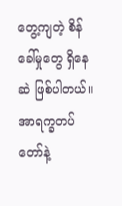တွေ့ကျတဲ့ စိန်ခေါ်မှုတွေ ရှိနေဆဲ ဖြစ်ပါတယ်။ အာရက္ခတပ်တော်နဲ့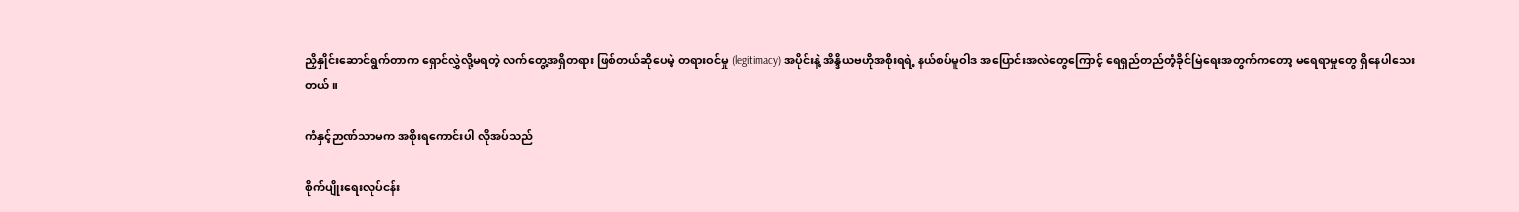ညှိနှိုင်းဆောင်ရွက်တာက ရှောင်လွှဲလို့မရတဲ့ လက်တွေ့အရှိတရား ဖြစ်တယ်ဆိုပေမဲ့ တရားဝင်မှု (legitimacy) အပိုင်းနဲ့ အိန္ဒိယဗဟိုအစိုးရရဲ့ နယ်စပ်မူဝါဒ အပြောင်းအလဲတွေကြောင့် ရေရှည်တည်တံ့ခိုင်မြဲရေးအတွက်ကတော့ မရေရာမှုတွေ ရှိနေပါသေးတယ်။

ကံနှင့်ဉာဏ်သာမက အစိုးရကောင်းပါ လိုအပ်သည်

စိုက်ပျိုးရေးလုပ်ငန်း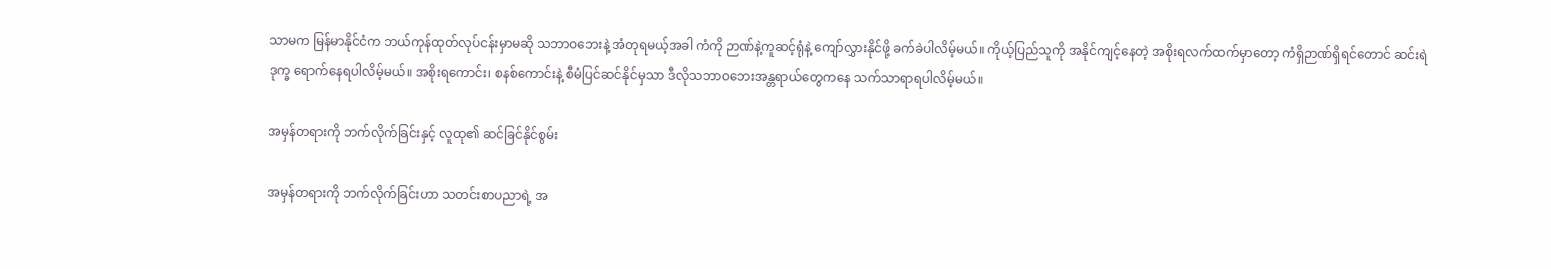သာမက မြန်မာနိုင်ငံက ဘယ်ကုန်ထုတ်လုပ်ငန်းမှာမဆို သဘာဝဘေးနဲ့ အံတုရမယ့်အခါ ကံကို ဉာဏ်နဲ့ကူဆင့်ရုံနဲ့ ကျော်လွှားနိုင်ဖို့ ခက်ခဲပါလိမ့်မယ်။ ကိုယ့်ပြည်သူကို အနိုင်ကျင့်နေတဲ့ အစိုးရလက်ထက်မှာတော့ ကံရှိဉာဏ်ရှိရင်တောင် ဆင်းရဲဒုက္ခ ရောက်နေရပါလိမ့်မယ်။ အစိုးရကောင်း၊ စနစ်ကောင်းနဲ့ စီမံပြင်ဆင်နိုင်မှသာ ဒီလိုသဘာဝဘေးအန္တရာယ်တွေကနေ သက်သာရာရပါလိမ့်မယ်။

အမှန်တရားကို ဘက်လိုက်ခြင်းနှင့် လူထု၏ ဆင်ခြင်နိုင်စွမ်း

အမှန်တရားကို ဘက်လိုက်ခြင်းဟာ သတင်းစာပညာရဲ့ အ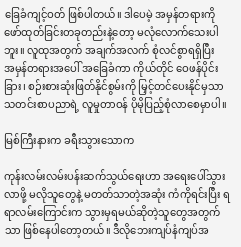ခြေခံကျင့်ဝတ် ဖြစ်ပါတယ်။ ဒါပေမဲ့ အမှန်တရားကို ဖော်ထုတ်ခြင်းတခုတည်းနဲ့တော့ မလုံလောက်သေးပါဘူး။ လူထုအတွက် အချက်အလက် စုံလင်စွာရရှိပြီး  အမှန်တရားအပေါ် အခြေခံကာ ကိုယ်တိုင် ဝေဖန်ပိုင်းခြား၊ စဉ်းစားဆုံးဖြတ်နိုင်စွမ်းကို မြှင့်တင်ပေးနိုင်မှသာ သတင်းစာပညာရဲ့ လူမှုတာဝန် ပိုမိုပြည့်စုံလာစေမှာပါ။

မြစ်ကြီးနားက ခရီးသွားသောက

ကုန်းလမ်းလမ်းပန်းဆက်သွယ်ရေးဟာ အရေးပေါ်သွားလာဖို့ မလိုသူတွေနဲ့ မတတ်သာတဲ့အဆုံး ကံကိုရင်းပြီး ရရာလမ်းကြောင်းက သွားမှရမယ်ဆိုတဲ့သူတွေအတွက်သာ ဖြစ်နေပါတော့တယ်။ ဒီလိုဘေးကျပ်နံကျပ်အ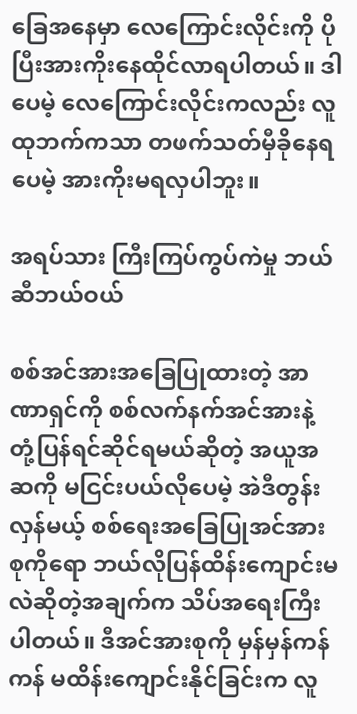ခြေအနေမှာ လေကြောင်းလိုင်းကို ပိုပြီးအားကိုးနေထိုင်လာရပါတယ်။ ဒါပေမဲ့ လေကြောင်းလိုင်းကလည်း လူထုဘက်ကသာ တဖက်သတ်မှီခိုနေရပေမဲ့ အားကိုးမရလှပါဘူး။

အရပ်သား ကြီးကြပ်ကွပ်ကဲမှု ဘယ်ဆီဘယ်ဝယ်

စစ်အင်အားအခြေပြုထားတဲ့ အာဏာရှင်ကို စစ်လက်နက်အင်အားနဲ့ တုံ့ပြန်ရင်ဆိုင်ရမယ်ဆိုတဲ့ အယူအဆကို မငြင်းပယ်လိုပေမဲ့ အဲဒီတွန်းလှန်မယ့် စစ်ရေးအခြေပြုအင်အားစုကိုရော ဘယ်လိုပြန်ထိန်းကျောင်းမလဲဆိုတဲ့အချက်က သိပ်အရေးကြီးပါတယ်။ ဒီအင်အားစုကို မှန်မှန်ကန်ကန် မထိန်းကျောင်းနိုင်ခြင်းက လူ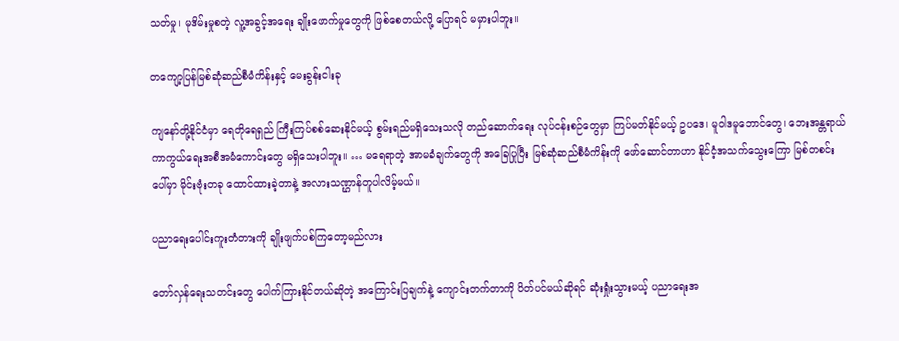သတ်မှု၊ မုဒိမ်းမှုစတဲ့ လူ့အခွင့်အရေး ချိုးဖောက်မှုတွေကို ဖြစ်စေတယ်လို့ ပြောရင် မမှားပါဘူး။

တကျော့ပြန်မြစ်ဆုံဆည်စီမံကိန်းနှင့် မေးခွန်းငါးခု

ကျနော်တို့နိုင်ငံမှာ ရေတိုရေရှည် ကြီးကြပ်စစ်ဆေးနိုင်မယ့် စွမ်းရည်မရှိသေးသလို တည်ဆောက်ရေး လုပ်ငန်းစဉ်တွေမှာ ကြပ်မတ်နိုင်မယ့် ဥပဒေ၊ မူဝါဒမူဘောင်တွေ၊ ဘေးအန္တရာယ်ကာကွယ်ရေးအစီအမံကောင်းတွေ မရှိသေးပါဘူး။ … မရေရာတဲ့ အာမခံချက်တွေကို အခြေပြုပြီး မြစ်ဆုံဆည်စီမံကိန်းကို ဖော်ဆောင်တာဟာ နိုင်ငံ့အသက်သွေးကြော မြစ်တစင်းပေါ်မှာ မိုင်းဗုံးတခု ထောင်ထားခဲ့တာနဲ့ အလားသဏ္ဌာန်တူပါလိမ့်မယ်။

ပညာရေးပေါင်းကူးတံတားကို ချိုးဖျက်ပစ်ကြတော့မည်လား

တော်လှန်ရေးသတင်းတွေ ပေါက်ကြားနိုင်တယ်ဆိုတဲ့ အကြောင်းပြချက်နဲ့ ကျောင်းတက်တာကို ပိတ်ပင်မယ်ဆိုရင် ဆုံးရှုံးသွားမယ့် ပညာရေးအ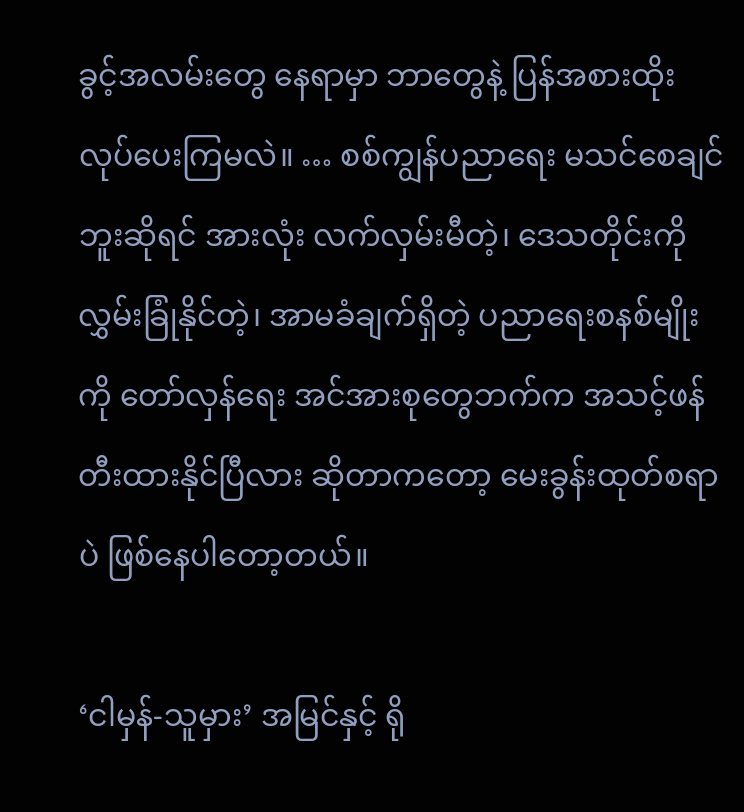ခွင့်အလမ်းတွေ နေရာမှာ ဘာတွေနဲ့ ပြန်အစားထိုး လုပ်ပေးကြမလဲ။ … စစ်ကျွန်ပညာရေး မသင်စေချင်ဘူးဆိုရင် အားလုံး လက်လှမ်းမီတဲ့၊ ဒေသတိုင်းကို လွှမ်းခြုံနိုင်တဲ့၊ အာမခံချက်ရှိတဲ့ ပညာရေးစနစ်မျိုးကို တော်လှန်ရေး အင်အားစုတွေဘက်က အသင့်ဖန်တီးထားနိုင်ပြီလား ဆိုတာကတော့ မေးခွန်းထုတ်စရာပဲ ဖြစ်နေပါတော့တယ်။

‘ငါမှန်-သူမှား’ အမြင်နှင့် ရို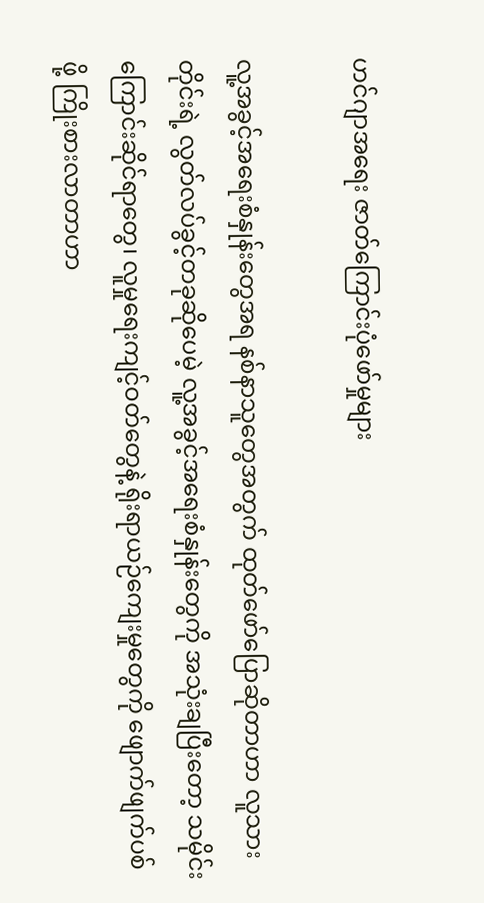ဟင်ဂျာအရေး ဇာတ်ကြောင်းပုံဖော်မှုများ

လူ့အခွင့်အရေးစံနှုန်းတွေအရ နစ်နာသူတွေအတွက် ထုတ်ဖော်ပြောဆိုတာဟာ လူသားတိုင်းရဲ့ လွတ်လပ်ခွင့်တခုဆိုပေမဲ့ လူ့အခွင့်အရေးစံနှုန်းတွေကို အသုံးချပြီးတော့ သမိုင်းကြောင်းဆိုင်ရာတွေ၊ လူမှုရေးကျင့်ဝတ်တွေနဲ့ ရိုးရာယဉ်ကျေးမှုတွေကို ဖျောက်ဖျက်ပစ်ဖို့ ကြိုးစားလာတာဟာ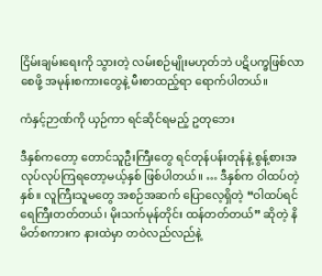ငြိမ်းချမ်းရေးကို သွားတဲ့ လမ်းစဉ်မျိုးမဟုတ်ဘဲ ပဋိပက္ခဖြစ်လာစေဖို့ အမုန်းစကားတွေနဲ့ မီးစာထည့်ရာ ရောက်ပါတယ်။

ကံနှင့်ဉာဏ်ကို ယှဉ်ကာ ရင်ဆိုင်ရမည့် ဥတုဘေး

ဒီနှစ်ကတော့ တောင်သူဦးကြီးတွေ ရင်တုန်ပန်းတုန်နဲ့ စွန့်စားအလုပ်လုပ်ကြရတော့မယ့်နှစ် ဖြစ်ပါတယ်။ … ဒီနှစ်က ဝါထပ်တဲ့နှစ်။ လူကြီးသူမတွေ အစဉ်အဆက် ပြောလေ့ရှိတဲ့ “ဝါထပ်ရင် ရေကြီးတတ်တယ်၊ မိုးသက်မုန်တိုင်း ထန်တတ်တယ်” ဆိုတဲ့ နိမိတ်စကားက နားထဲမှာ တဝဲလည်လည်နဲ့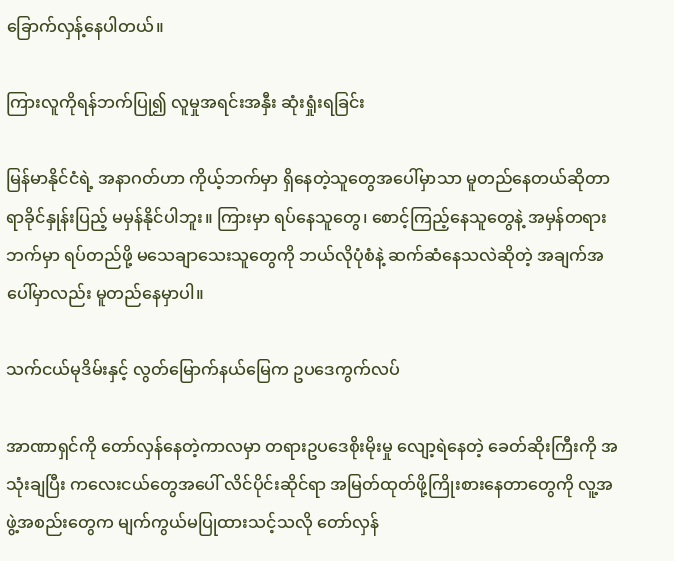ခြောက်လှန့်နေပါတယ်။

ကြားလူကိုရန်ဘက်ပြု၍ လူမှုအရင်းအနှီး ဆုံးရှုံးရခြင်း

မြန်မာနိုင်ငံရဲ့ အနာဂတ်ဟာ ကိုယ့်ဘက်မှာ ရှိနေတဲ့သူတွေအပေါ်မှာသာ မူတည်နေတယ်ဆိုတာ ရာခိုင်နှုန်းပြည့် မမှန်နိုင်ပါဘူး။ ကြားမှာ ရပ်နေသူတွေ၊ စောင့်ကြည့်နေသူတွေနဲ့ အမှန်တရားဘက်မှာ ရပ်တည်ဖို့ မသေချာသေးသူတွေကို ဘယ်လိုပုံစံနဲ့ ဆက်ဆံနေသလဲဆိုတဲ့ အချက်အပေါ်မှာလည်း မူတည်နေမှာပါ။

သက်ငယ်မုဒိမ်းနှင့် လွတ်မြောက်နယ်မြေက ဥပဒေကွက်လပ်

အာဏာရှင်ကို တော်လှန်နေတဲ့ကာလမှာ တရားဥပဒေစိုးမိုးမှု လျော့ရဲနေတဲ့ ခေတ်ဆိုးကြီးကို အသုံးချပြီး ကလေးငယ်တွေအပေါ် လိင်ပိုင်းဆိုင်ရာ အမြတ်ထုတ်ဖို့ကြိုးစားနေတာတွေကို လူ့အဖွဲ့အစည်းတွေက မျက်ကွယ်မပြုထားသင့်သလို တော်လှန်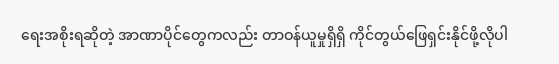ရေးအစိုးရဆိုတဲ့ အာဏာပိုင်တွေကလည်း တာဝန်ယူမှုရှိရှိ ကိုင်တွယ်ဖြေရှင်းနိုင်ဖို့လိုပါ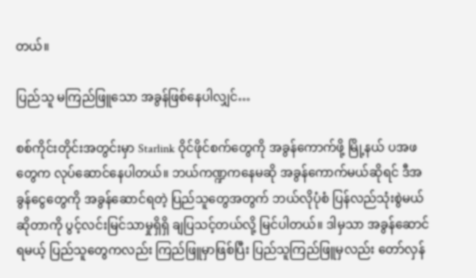တယ်။

ပြည်သူ မကြည်ဖြူသော အခွန်ဖြစ်နေပါလျှင်…

စစ်ကိုင်းတိုင်းအတွင်းမှာ Starlink ဝိုင်ဖိုင်စက်တွေကို အခွန်ကောက်ဖို့ မြို့နယ် ပအဖ တွေက လုပ်ဆောင်နေပါတယ်။ ဘယ်ကဏ္ဍကနေမဆို အခွန်ကောက်မယ်ဆိုရင် ဒီအခွန်ငွေတွေကို အခွန်ဆောင်ရတဲ့ ပြည်သူတွေအတွက် ဘယ်လိုပုံစံ ပြန်လည်သုံးစွဲမယ်ဆိုတာကို ပွင့်လင်းမြင်သာမှုရှိရှိ ချပြသင့်တယ်လို့ မြင်ပါတယ်။ ဒါမှသာ အခွန်ဆောင်ရမယ့် ပြည်သူတွေကလည်း ကြည်ဖြူမှာဖြစ်ပြီး ပြည်သူကြည်ဖြူမှလည်း တော်လှန်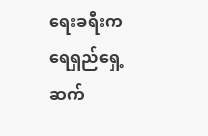ရေးခရီးက ရေရှည်ရှေ့ဆက်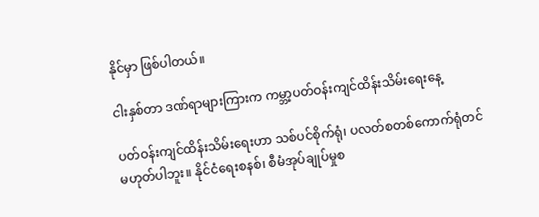နိုင်မှာ ဖြစ်ပါတယ်။

ငါးနှစ်တာ ဒဏ်ရာများကြားက ကမ္ဘာ့ပတ်ဝန်းကျင်ထိန်းသိမ်းရေးနေ့

ပတ်ဝန်းကျင်ထိန်းသိမ်းရေးဟာ သစ်ပင်စိုက်ရုံ၊ ပလတ်စတစ်ကောက်ရုံတင် မဟုတ်ပါဘူး။ နိုင်ငံရေးစနစ်၊ စီမံအုပ်ချုပ်မှုစ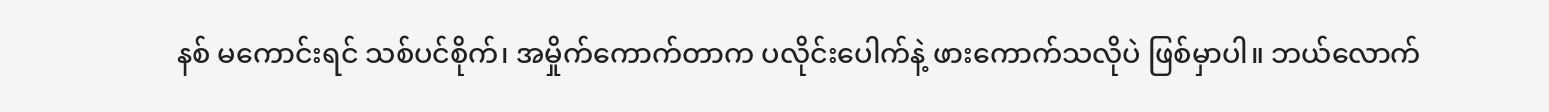နစ် မကောင်းရင် သစ်ပင်စိုက်၊ အမှိုက်ကောက်တာက ပလိုင်းပေါက်နဲ့ ဖားကောက်သလိုပဲ ဖြစ်မှာပါ။ ဘယ်လောက်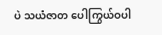ပဲ သယံဇာတ ပေါကြွယ်ဝပါ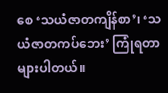စေ ‘သယံဇာတကျိန်စာ’၊ ‘သယံဇာတကပ်ဘေး’ ကြုံရတာများပါတယ်။